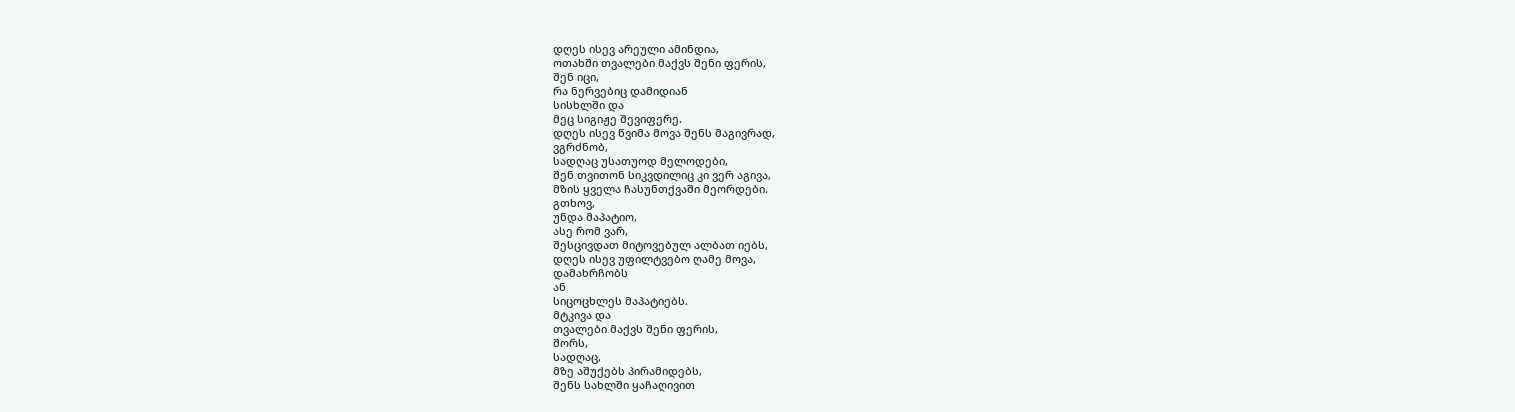დღეს ისევ არეული ამინდია,
ოთახში თვალები მაქვს შენი ფერის,
შენ იცი,
რა ნერვებიც დამიდიან
სისხლში და
მეც სიგიჟე შევიფერე.
დღეს ისევ წვიმა მოვა შენს მაგივრად,
ვგრძნობ,
სადღაც უსათუოდ მელოდები,
შენ თვითონ სიკვდილიც კი ვერ აგივა,
მზის ყველა ჩასუნთქვაში მეორდები.
გთხოვ,
უნდა მაპატიო,
ასე რომ ვარ,
შესცივდათ მიტოვებულ ალბათ იებს,
დღეს ისევ უფილტვებო ღამე მოვა,
დამახრჩობს
ან
სიცოცხლეს მაპატიებს.
მტკივა და
თვალები მაქვს შენი ფერის,
შორს,
სადღაც,
მზე აშუქებს პირამიდებს,
შენს სახლში ყაჩაღივით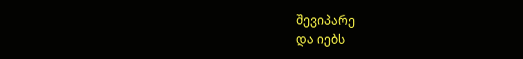შევიპარე
და იებს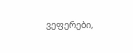ვეფერები,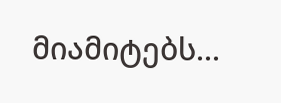მიამიტებს...